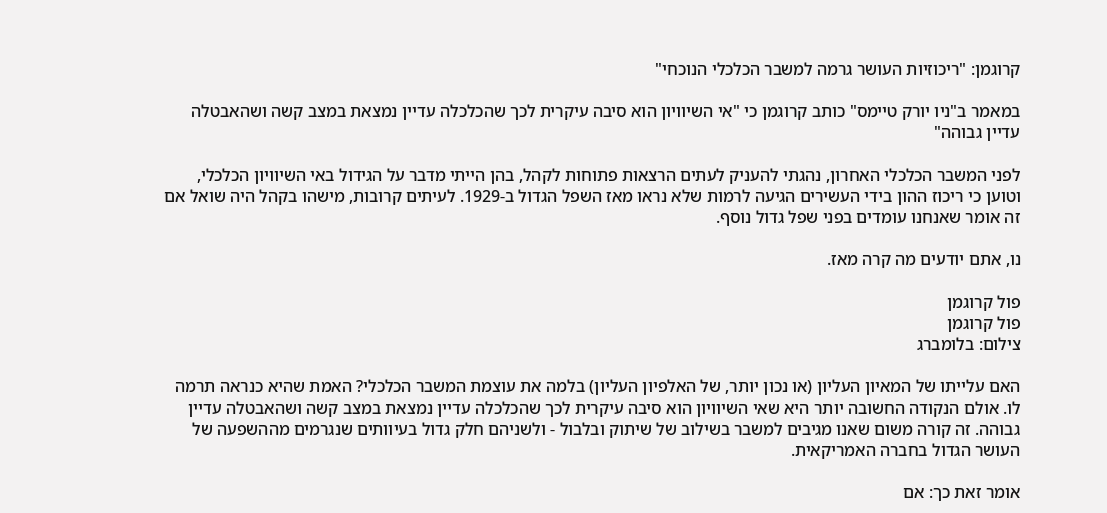קרוגמן: "ריכוזיות העושר גרמה למשבר הכלכלי הנוכחי"

במאמר ב"ניו יורק טיימס" כותב קרוגמן כי "אי השיוויון הוא סיבה עיקרית לכך שהכלכלה עדיין נמצאת במצב קשה ושהאבטלה עדיין גבוהה"

לפני המשבר הכלכלי האחרון, נהגתי להעניק לעתים הרצאות פתוחות לקהל, בהן הייתי מדבר על הגידול באי השיוויון הכלכלי, וטוען כי ריכוז ההון בידי העשירים הגיעה לרמות שלא נראו מאז השפל הגדול ב-1929. לעיתים קרובות, מישהו בקהל היה שואל אם זה אומר שאנחנו עומדים בפני שפל גדול נוסף.

נו, אתם יודעים מה קרה מאז.

פול קרוגמן
פול קרוגמן
צילום: בלומברג

האם עלייתו של המאיון העליון (או נכון יותר, של האלפיון העליון) בלמה את עוצמת המשבר הכלכלי? האמת שהיא כנראה תרמה לו. אולם הנקודה החשובה יותר היא שאי השיוויון הוא סיבה עיקרית לכך שהכלכלה עדיין נמצאת במצב קשה ושהאבטלה עדיין גבוהה. זה קורה משום שאנו מגיבים למשבר בשילוב של שיתוק ובלבול - ולשניהם חלק גדול בעיוותים שנגרמים מההשפעה של העושר הגדול בחברה האמריקאית.

אומר זאת כך: אם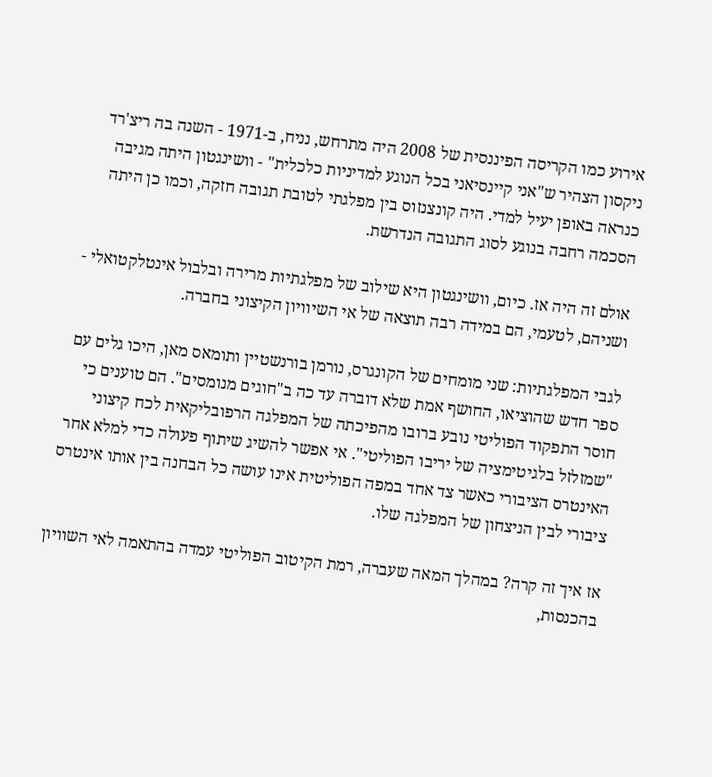אירוע כמו הקריסה הפיננסית של 2008 היה מתרחש, נניח, ב-1971 - השנה בה ריצ'רד ניקסון הצהיר ש"אני קיינסיאני בכל הנוגע למדיניות כלכלית" - וושינגטון היתה מגיבה כנראה באופן יעיל למדי. היה קונצנזוס בין מפלגתי לטובת תגובה חזקה, וכמו כן היתה הסכמה רחבה בנוגע לסוג התגובה הנדרשת.

אולם זה היה אז. כיום, וושינגטון היא שילוב של מפלגתיות מרירה ובלבול אינטלקטואלי - ושניהם, לטעמי, הם במידה רבה תוצאה של אי השיוויון הקיצוני בחברה.

לגבי המפלגתיות: שני מומחים של הקונגרס, נורמן בורנשטיין ותומאס מאן, היכו גלים עם ספר חדש שהוציאו, החושף אמת שלא דוברה עד כה ב"חוגים מנומסים". הם טוענים כי חוסר התפקוד הפוליטי נובע ברובו מהפיכתה של המפלגה הרפובליקאית לכח קיצוני "שמזלזל בלגיטימציה של יריבו הפוליטי". אי אפשר להשיג שיתוף פעולה כדי למלא אחר האינטרס הציבורי כאשר צד אחד במפה הפוליטית אינו עושה כל הבחנה בין אותו אינטרס ציבורי לבין הניצחון של המפלגה שלו.

אז איך זה קרה? במהלך המאה שעברה, רמת הקיטוב הפוליטי עמדה בהתאמה לאי השוויון בהכנסות,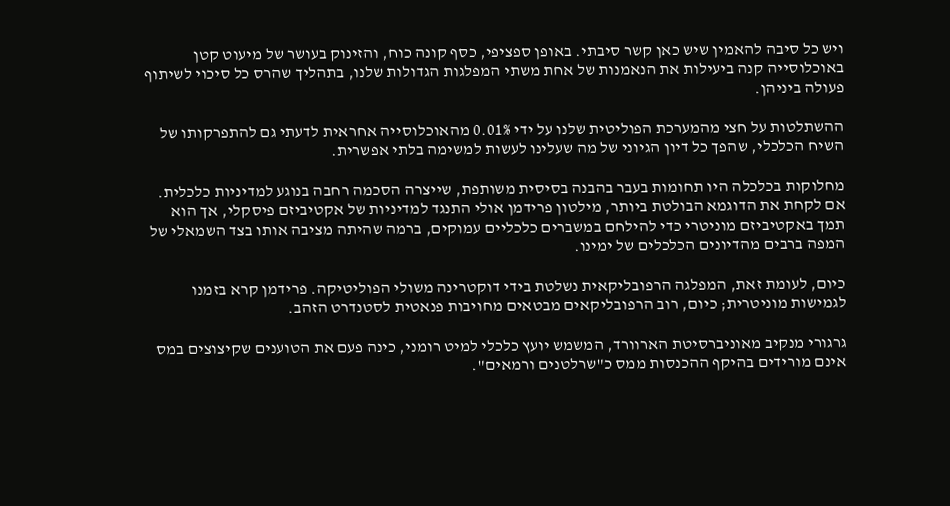ויש כל סיבה להאמין שיש כאן קשר סיבתי. באופן ספציפי, כסף קונה כוח, והזינוק בעושר של מיעוט קטן באוכלוסייה קנה ביעילות את הנאמנות של אחת משתי המפלגות הגדולות שלנו, בתהליך שהרס כל סיכוי לשיתוף פעולה ביניהן.

ההשתלטות על חצי מהמערכת הפוליטית שלנו על ידי 0.01% מהאוכלוסייה אחראית לדעתי גם להתפרקותו של השיח הכלכלי, שהפך כל דיון הגיוני של מה שעלינו לעשות למשימה בלתי אפשרית.

מחלוקות בכלכלה היו תחומות בעבר בהבנה בסיסית משותפת, שייצרה הסכמה רחבה בנוגע למדיניות כלכלית. אם לקחת את הדוגמא הבולטת ביותר, מילטון פרידמן אולי התנגד למדיניות של אקטיביזם פיסקלי, אך הוא תמך באקטיביזם מוניטרי כדי להילחם במשברים כלכליים עמוקים, ברמה שהיתה מציבה אותו בצד השמאלי של המפה ברבים מהדיונים הכלכלים של ימינו.

כיום, לעומת זאת, המפלגה הרפובליקאית נשלטת בידי דוקטרינה משולי הפוליטיקה. פרידמן קרא בזמנו לגמישות מוניטרית; כיום, רוב הרפובליקאים מבטאים מחויבות פנאטית לסטנדרט הזהב.

גרגורי מנקיב מאוניברסיטת הארוורד, המשמש יועץ כלכלי למיט רומני, כינה פעם את הטוענים שקיצוצים במס אינם מורידים בהיקף ההכנסות ממס כ"שרלטנים ורמאים".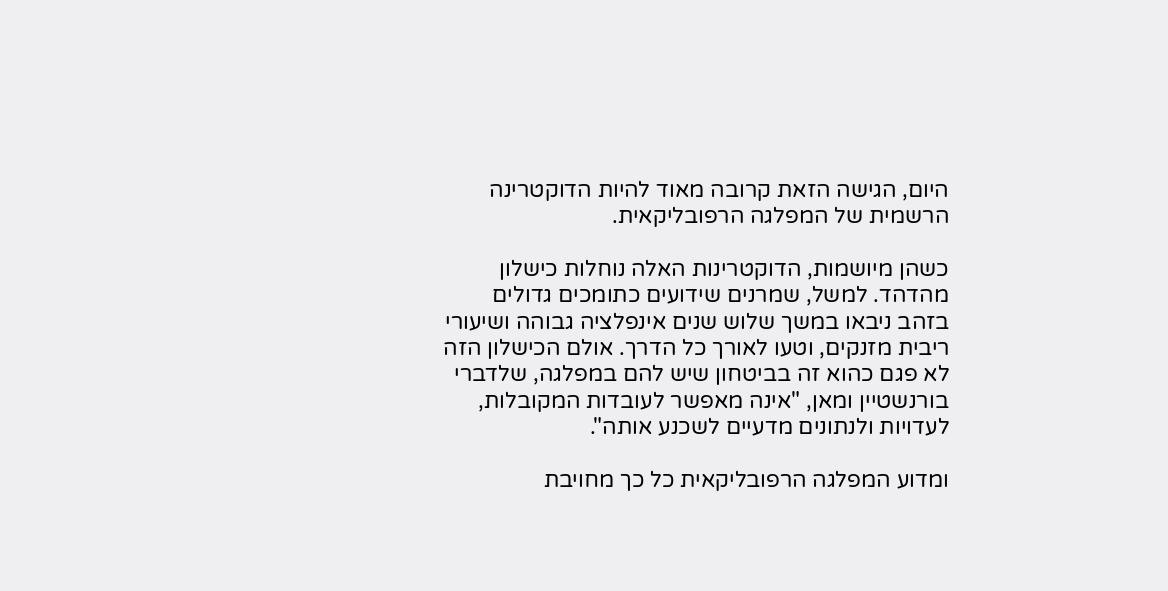היום, הגישה הזאת קרובה מאוד להיות הדוקטרינה הרשמית של המפלגה הרפובליקאית.

כשהן מיושמות, הדוקטרינות האלה נוחלות כישלון מהדהד. למשל, שמרנים שידועים כתומכים גדולים בזהב ניבאו במשך שלוש שנים אינפלציה גבוהה ושיעורי ריבית מזנקים, וטעו לאורך כל הדרך. אולם הכישלון הזה לא פגם כהוא זה בביטחון שיש להם במפלגה, שלדברי בורנשטיין ומאן, "אינה מאפשר לעובדות המקובלות, לעדויות ולנתונים מדעיים לשכנע אותה".

ומדוע המפלגה הרפובליקאית כל כך מחויבת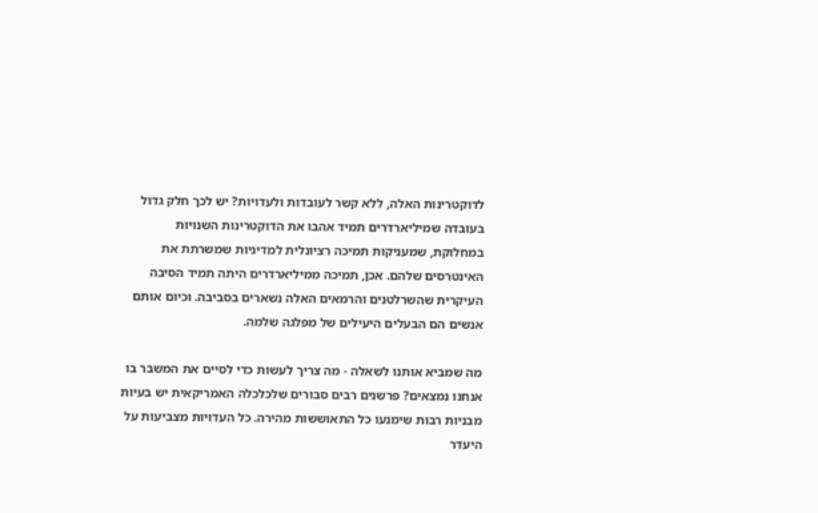לדוקטרינות האלה, ללא קשר לעובדות ולעדויות? יש לכך חלק גדול בעובדה שמיליארדרים תמיד אהבו את הדוקטרינות השנויות במחלוקת, שמעניקות תמיכה רציונלית למדיניות שמשרתת את האינטרסים שלהם. אכן, תמיכה ממיליארדרים היתה תמיד הסיבה העיקרית שהשרלטנים והרמאים האלה נשארים בסביבה. וכיום אותם אנשים הם הבעלים היעילים של מפלגה שלמה.

מה שמביא אותנו לשאלה - מה צריך לעשות כדי לסיים את המשבר בו אנחנו נמצאים? פרשנים רבים סבורים שלכלכלה האמריקאית יש בעיות מבניות רבות שימנעו כל התאוששות מהירה. כל העדויות מצביעות על היעדר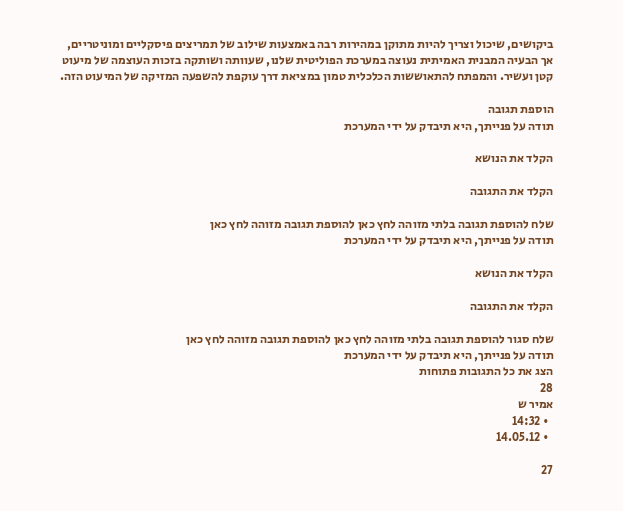ביקושים, שיכול וצריך להיות מתוקן במהירות רבה באמצעות שילוב של תמריצים פיסקליים ומוניטריים, אך הבעיה המבנית האמיתית נעוצה במערכת הפוליטית שלנו, שעוותה ושותקה בזכות העוצמה של מיעוט קטן ועשיר. והמפתח להתאוששות הכלכלית טמון במציאת דרך עוקפת להשפעה המזיקה של המיעוט הזה.

הוספת תגובה
תודה על פנייתך, היא תיבדק על ידי המערכת

הקלד את הנושא

הקלד את התגובה

שלח להוספת תגובה בלתי מזוהה לחץ כאן להוספת תגובה מזוהה לחץ כאן
תודה על פנייתך, היא תיבדק על ידי המערכת

הקלד את הנושא

הקלד את התגובה

שלח סגור להוספת תגובה בלתי מזוהה לחץ כאן להוספת תגובה מזוהה לחץ כאן
תודה על פנייתך, היא תיבדק על ידי המערכת
הצג את כל התגובות פתוחות
28
אמיר ש
  • 14:32
  • 14.05.12

27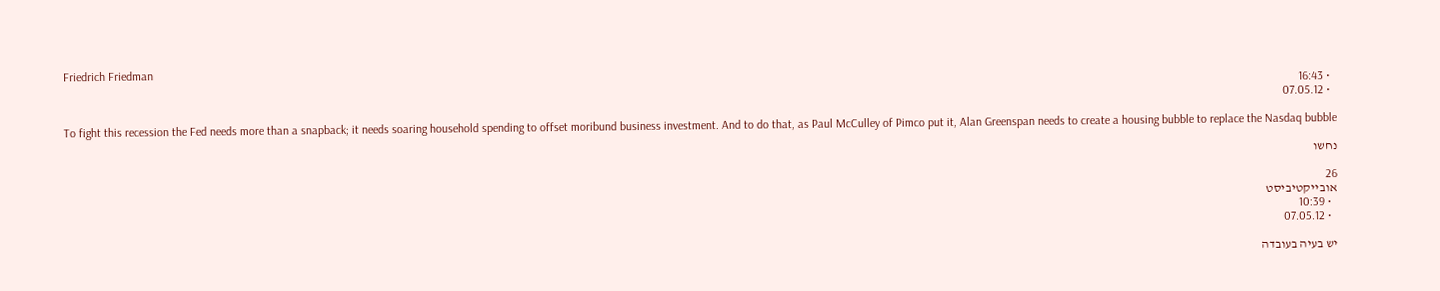Friedrich Friedman
  • 16:43
  • 07.05.12

To fight this recession the Fed needs more than a snapback; it needs soaring household spending to offset moribund business investment. And to do that, as Paul McCulley of Pimco put it, Alan Greenspan needs to create a housing bubble to replace the Nasdaq bubble

נחשו

26
אובייקטיביסט
  • 10:39
  • 07.05.12

יש בעיה בעובדה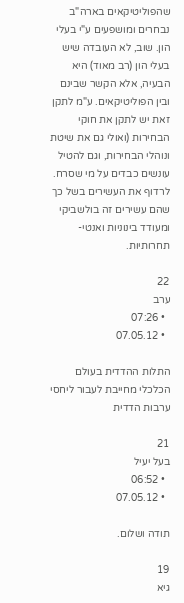שהפוליטיקאים בארה"ב נבחרים ומושפעים ע"י בעלי הון. שוב, לא העובדה שיש בעלי הון (רב מאוד) היא הבעיה, אלא הקשר שבינם ובין הפוליטיקאים. ע"מ לתקן זאת יש לתקן את חוקי הבחירות (ואולי גם את שיטת ונוהלי הבחירות, וגם להטיל עונשים כבדים על מי שסרח. לרדוף את העשירים בשל כך שהם עשירים זה בולשביקי ומעודד בינוניות ואנטי-תחרותיות.

22
ערב
  • 07:26
  • 07.05.12

התלות ההדדית בעולם הכלכלי מחייבת לעבור ליחסי ערבות הדדית

21
בעל יעיל
  • 06:52
  • 07.05.12

תודה ושלום.

19
גיא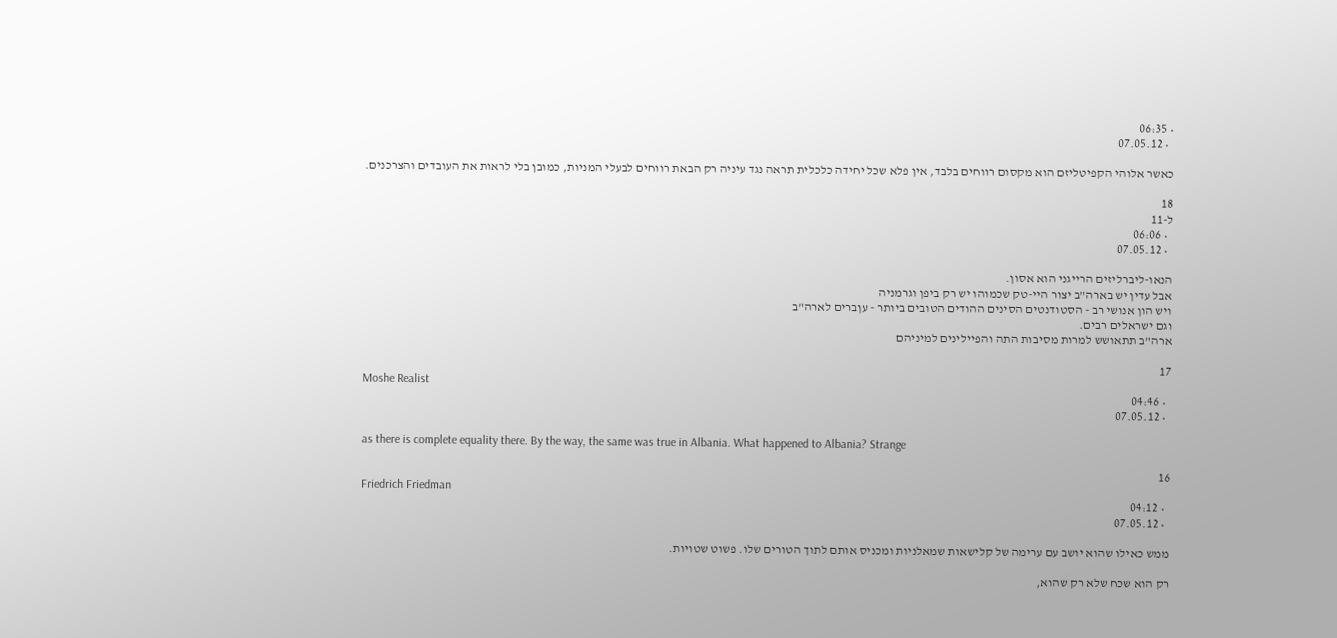• 06:35
  • 07.05.12

כאשר אלוהי הקפיטליזם הוא מקסום רווחים בלבד, אין פלא שכל יחידה כלכלית תראה נגד עיניה רק הבאת רווחים לבעלי המניות, כמובן בלי לראות את העובדים והצרכנים.

18
ל-11
  • 06:06
  • 07.05.12

הנאו-ליברליזים הרייגני הוא אסון.
אבל עדין יש בארה"ב יצור היי-טק שכמוהו יש רק ביפן וגרמניה
ויש הון אנושי רב - הסטודנטים הסינים ההודים הטובים ביותר - עןברים לארה"ב
וגם ישראלים רבים.
ארה"ב תתאושש למרות מסיבות התה והפיילינים למיניהם

17
Moshe Realist
  • 04:46
  • 07.05.12

as there is complete equality there. By the way, the same was true in Albania. What happened to Albania? Strange

16
Friedrich Friedman
  • 04:12
  • 07.05.12

ממש כאילו שהוא יושב עם ערימה של קלישאות שמאלניות ומכניס אותם לתוך הטורים שלו. פשוט שטויות.

רק הוא שכח שלא רק שהוא,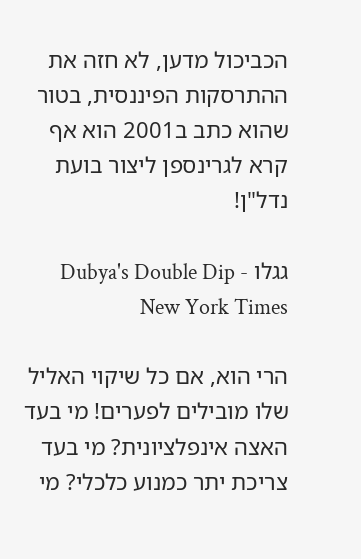הכביכול מדען, לא חזה את ההתרסקות הפיננסית, בטור שהוא כתב ב2001 הוא אף קרא לגרינספן ליצור בועת נדל"ן!

גגלו Dubya's Double Dip - New York Times

הרי הוא, אם כל שיקוי האליל שלו מובילים לפערים! מי בעד האצה אינפלציונית? מי בעד צריכת יתר כמנוע כלכלי? מי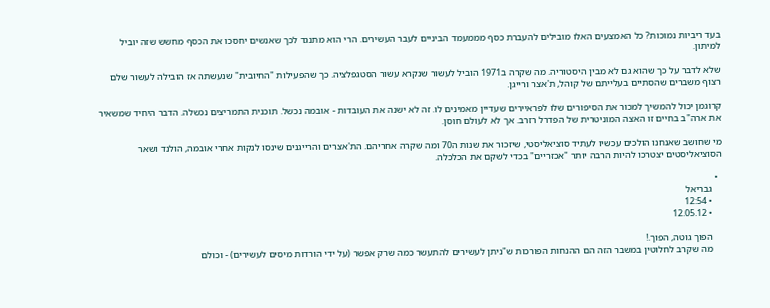בעד ריביות נמוכות? כל האמצעים האלו מובילים להעברת כסף מממעמד הביניים לעבר העשירים. הרי הוא מתנגד לכך שאנשים יחסכו את הכסף מחשש שזה יוביל למיתון.

שלא לדבר על כך שהוא גם לא מבין היסטוריה. מה שקרה ב1971 הוביל לעשור שנקרא עשור הסטגפלציה. כך שהפעילות "החיובית" שנעשתה אז הובילה לעשור שלם רצוף משברים שהסתיים בעלייתם של קוהל, ת'אצר ורייגן.

קרוגמן יכול להמשיך למכור את הסיפורים שלו לפראיירים שעדיין מאמינים לו. זה לא ישנה את העובדות - אובמה נכשל. תוכנית התמריצים נכשלה. הדבר היחיד שמשאיר את ארה"ב בחיים זו האצה המוניטרית של הפדרל רזרב. אך לא לעולם חוסן.

מי שחושב שאנחנו הולכים עכשיו לעתיד סוציאליסטי, שיזכור את שנות ה70 ומה שקרה אחריהם. הת'אצרים והרייגנים שינסו לנקות אחרי אובמה, הולנד ושאר הסוציאליסטים יצטרכו להיות הרבה יותר "אכזריים" בכדי לשקם את הכלכלה.

  •
    גבריאל
    • 12:54
    • 12.05.12

    הפוך גוטה, הפוך.!
    מה שקרב לחלוטין במשבר הזה הם ההנחות הפורכות ש"ניתן לעשירים להתעשר כמה שרק אפשר (על ידי הורדות מיסים לעשירים) - וכולם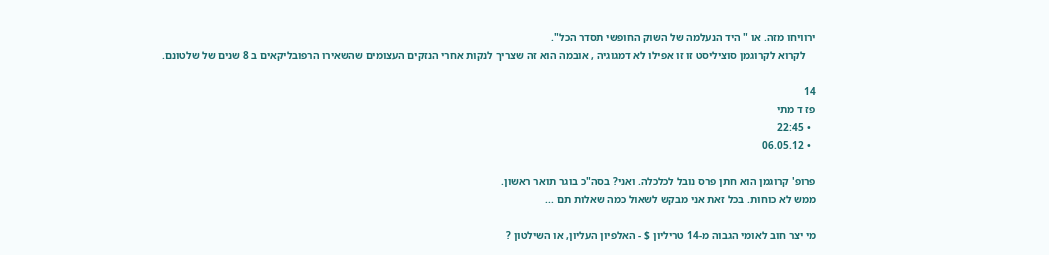ירוויחו מזה. או " היד הנעלמה של השוק החופשי תסדר הכל".
    לקרוא לקרוגמן סוציליסט זו זו אפילו לא דמגוגיה , אובמה הוא זה שצריך לנקות אחרי הנזקים העצומים שהשאירו הרפובליקאים ב 8 שנים של שלטונם.

14
פז ד מתי
  • 22:45
  • 06.05.12

פרופ' קרוגמן הוא חתן פרס נובל לכלכלה. ואני? בסה"כ בוגר תואר ראשון.
ממש לא כוחות. בכל זאת אני מבקש לשאול כמה שאלות תם ...

מי יצר חוב לאומי הגבוה מ-14 טריליון $ - האלפיון העליון, או השילטון ?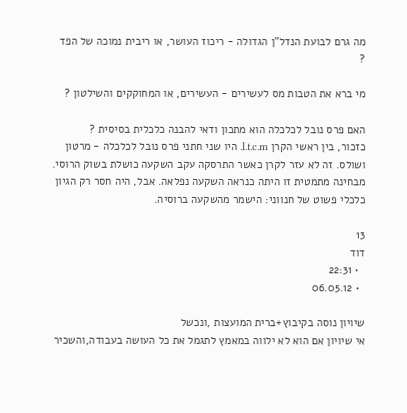מה גרם לבועת הנדל"ן הגדולה - ריכוז העושר, או ריבית נמוכה של הפד ?

מי ברא את הטבות מס לעשירים - העשירים, או המחוקקים והשילטון ?

האם פרס נובל לכלכלה הוא מתכון ודאי להבנה כלכלית בסיסית ?
כזכור, בין ראשי הקרן l.t.c.m. היו שני חתני פרס נובל לכלכלה - מרטון ושולס. זה לא עזר לקרן כאשר התרסקה עקב השקעה כושלת בשוק הרוסי.
מבחינה מתמטית זו היתה כנראה השקעה נפלאה. אבל, היה חסר רק הגיון כלכלי פשוט של חנווני: הישמר מהשקעה ברוסיה.

13
דוד
  • 22:31
  • 06.05.12

שיויון נוסה בקיבוץ+ברית המועצות ,ונכשל
אי שיויון אם הוא לא ילווה במאמץ לתגמל את כל העושה בעבודה,והשכיר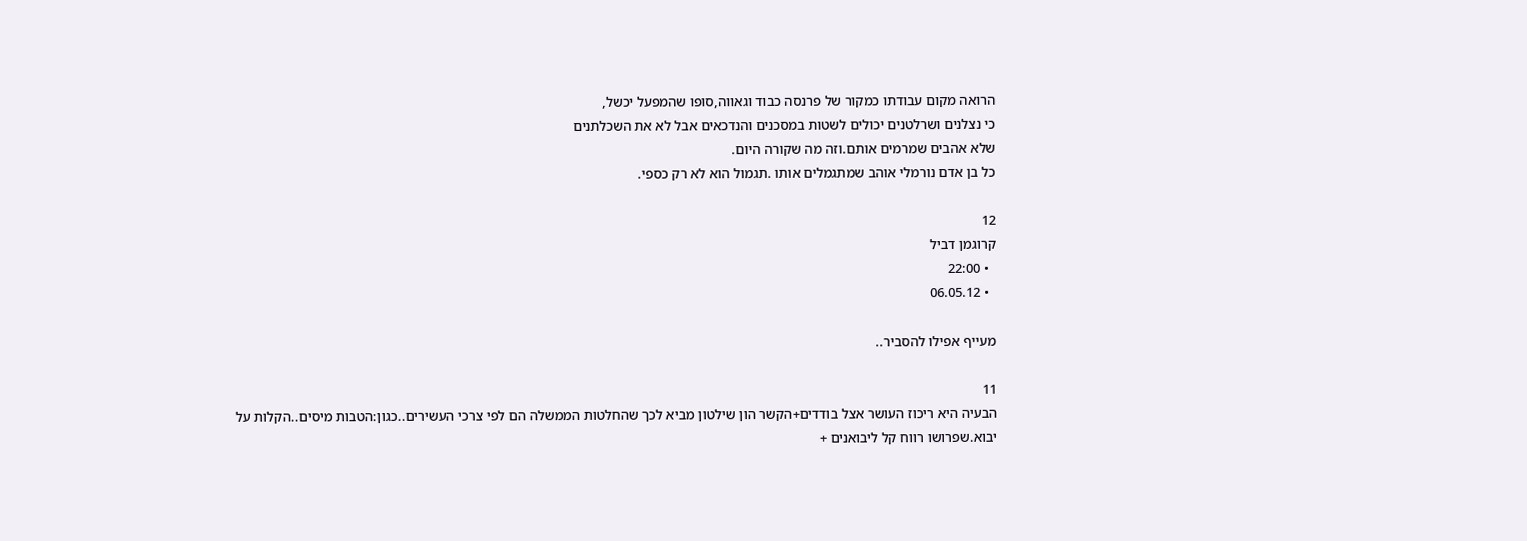הרואה מקום עבודתו כמקור של פרנסה כבוד וגאווה,סופו שהמפעל יכשל,
כי נצלנים ושרלטנים יכולים לשטות במסכנים והנדכאים אבל לא את השכלתנים
שלא אהבים שמרמים אותם.וזה מה שקורה היום.
כל בן אדם נורמלי אוהב שמתגמלים אותו .תגמול הוא לא רק כספי.

12
קרוגמן דביל
  • 22:00
  • 06.05.12

מעייף אפילו להסביר..

11
הבעיה היא ריכוז העושר אצל בודדים+הקשר הון שילטון מביא לכך שהחלטות הממשלה הם לפי צרכי העשירים..כגון:הטבות מיסים..הקלות על יבוא.שפרושו רווח קל ליבואנים +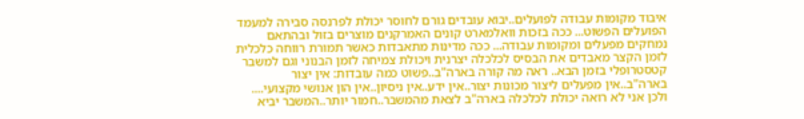איבוד מקומות עבודה לפועלים..יבוא עובדים גורם לחוסר יכולת לפרנסה סבירה למעמד הפועלים הפשוט... ככה בזכות וואלמארט קונים האמרקנים מוצרים בזול ובהתאם נמחקים מפעלים ומקומות עבודה... ככה מדינות מתאבדות כאשר תמורת רווחה כלכלית לזמן הקצר מאבדים את הבסיס לכלכלה יצרנית ויכולת צמיחה לזמן הבנוני וגם למשבר קטסטרופלי בזמן הבא.. ראה מה קורה בארה"ב..פשוט כמה עובדות: אין יצור בארה"ב..אין מפעלים ליצור מכונות יצור..אין ידע..אין ניסיון..אין הון אנושי מקצועי.... ולכן אני לא רואה יכולת לכלכלה בארה"ב לצאת מהמשבר..חמור יותר..המשבר יביא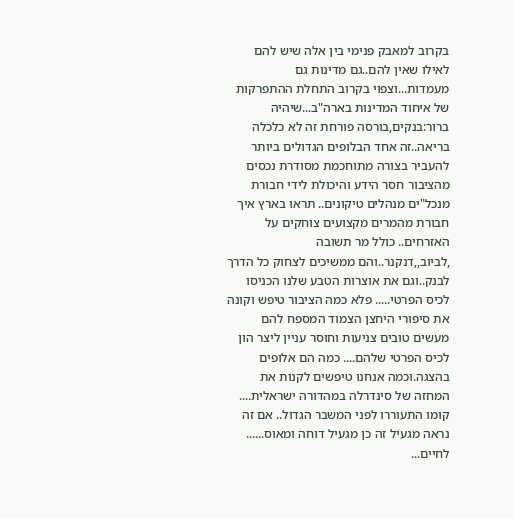בקרוב למאבק פנימי בין אלה שיש להם לאילו שאין להם..גם מדינות גם מעמדות...וצפוי בקרוב התחלת ההתפרקות של איחוד המדינות בארה"ב...שיהיה ברור:בנקים,בורסה פורחת זה לא כלכלה בריאה..זה אחד הבלופים הגדולים ביותר להעביר בצורה מתוחכמת מסודרת נכסים מהציבור חסר הידע והיכולת לידי חבורת מנכל"ים מנהלים טיקונים.. תראו בארץ איך חבורת מהמרים מקצועים צוחקים על האזרחים.. כולל מר תשובה ,לביוב,,דנקנר..והם ממשיכים לצחוק כל הדרך לבנק..וגם את אוצרות הטבע שלנו הכניסו לכיס הפרטי..... פלא כמה הציבור טיפש וקונה את סיפורי היחצן הצמוד המספח להם מעשים טובים צניעות וחוסר עניין ליצר הון לכיס הפרטי שלהם.... כמה הם אלופים בהצגה.וכמה אנחנו טיפשים לקנות את המחזה של סינדרלה במהדורה ישראלית.... קומו התעוררו לפני המשבר הגדול.. אם זה נראה מגעיל זה כן מגעיל דוחה ומאוס...... לחיים...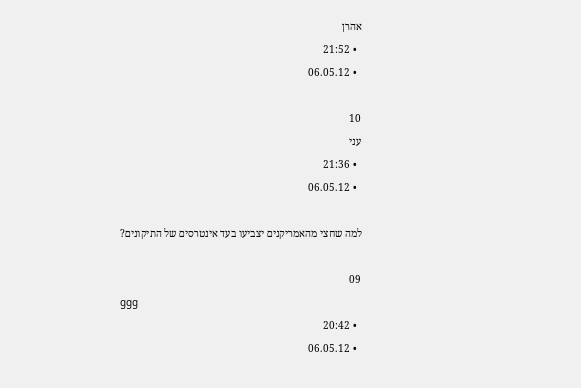אהרן
  • 21:52
  • 06.05.12

10
עני
  • 21:36
  • 06.05.12

למה שחצי מהאמריקנים יצביעו בעד אינטרסים של התיקונים?

09
ggg
  • 20:42
  • 06.05.12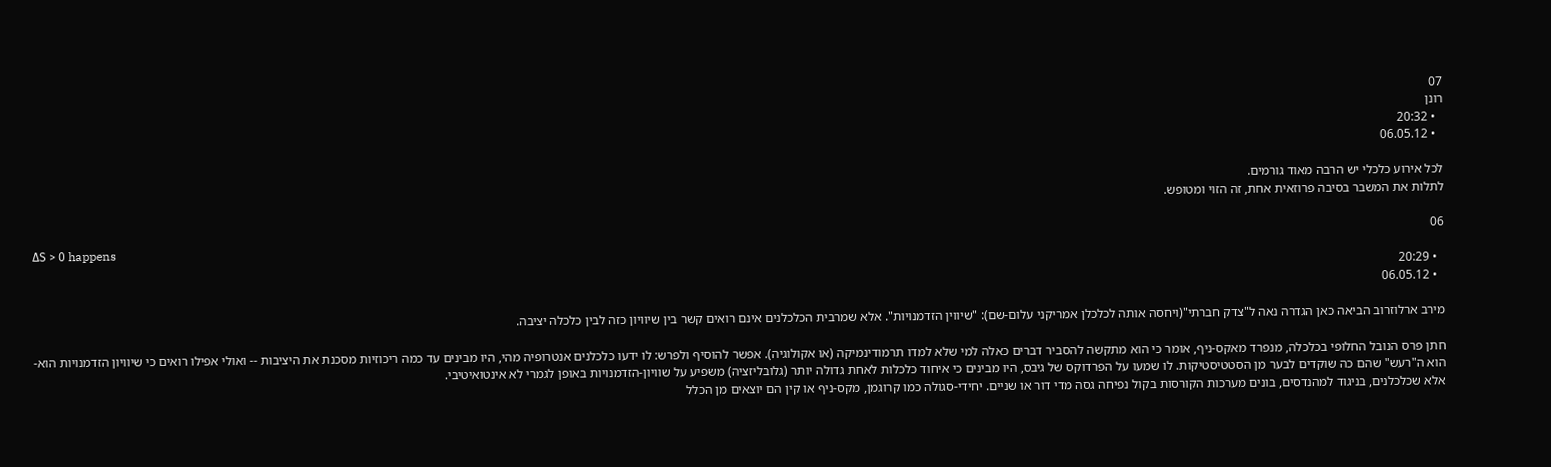07
רונן
  • 20:32
  • 06.05.12

לכל אירוע כלכלי יש הרבה מאוד גורמים.
לתלות את המשבר בסיבה פרוזאית אחת, זה הזוי ומטופש.

06
ΔS > 0 happens
  • 20:29
  • 06.05.12

מירב ארלוזרוב הביאה כאן הגדרה נאה ל"צדק חברתי"(ויחסה אותה לכלכלן אמריקני עלום-שם): "שיווין הזדמנויות". אלא שמרבית הכלכלנים אינם רואים קשר בין שיוויון כזה לבין כלכלה יציבה.

חתן פרס הנובל החלופי בכלכלה, מנפרד מאקס-ניף, אומר כי הוא מתקשה להסביר דברים כאלה למי שלא למדו תרמודינמיקה (או אקולוגיה). אפשר להוסיף ולפרש: לו ידעו כלכלנים אנטרופיה מהי, היו מבינים עד כמה ריכוזיות מסכנת את היציבות -- ואולי אפילו רואים כי שיוויון הזדמנויות הוא-הוא ה"רעש" שהם כה שוקדים לבער מן הסטטיסטיקות. לו שמעו על הפרדוקס של גיבס, היו מבינים כי איחוד כלכלות לאחת גדולה יותר (גלובליזציה) משפיע על שוויון-הזדמנויות באופן לגמרי לא אינטואיטיבי.
אלא שכלכלנים, בניגוד למהנדסים, בונים מערכות הקורסות בקול נפיחה גסה מדי דור או שניים. יחידי-סגולה כמו קרוגמן, מקס-ניף או קין הם יוצאים מן הכלל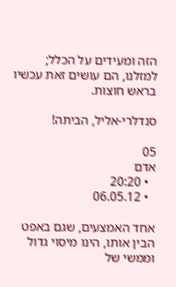הזה ומעידים על הכלל; למזלנו, הם עושים זאת עכשיו בראש חוצות.

סנדלרי-אליל, הביתה!

05
אדם
  • 20:20
  • 06.05.12

אחד האמצעים, שגם באפט הבין אותו, הינו מיסוי גדול וממשי של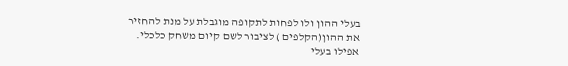בעלי ההון ולו לפחות לתקופה מוגבלת על מנת להחזיר את ההון(הקלפים ) לציבור לשם קיום משחק כלכלי. אפילו בעלי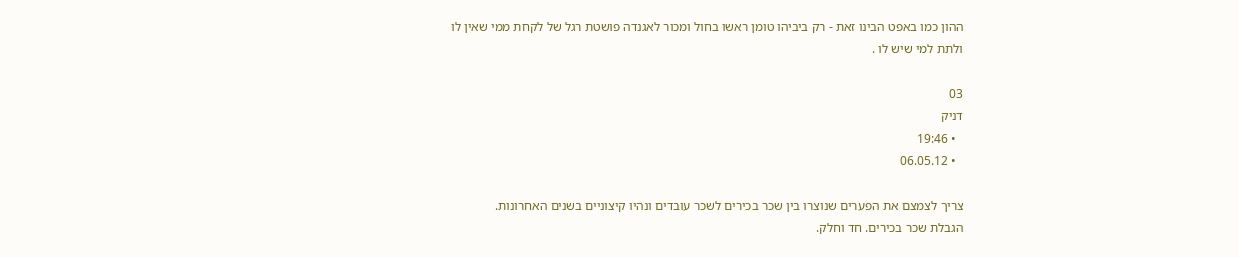ההון כמו באפט הבינו זאת - רק ביביהו טומן ראשו בחול ומכור לאגנדה פושטת רגל של לקחת ממי שאין לו ולתת למי שיש לו .

03
דניק
  • 19:46
  • 06.05.12

צריך לצמצם את הפערים שנוצרו בין שכר בכירים לשכר עובדים ונהיו קיצוניים בשנים האחרונות.
הגבלת שכר בכירים. חד וחלק.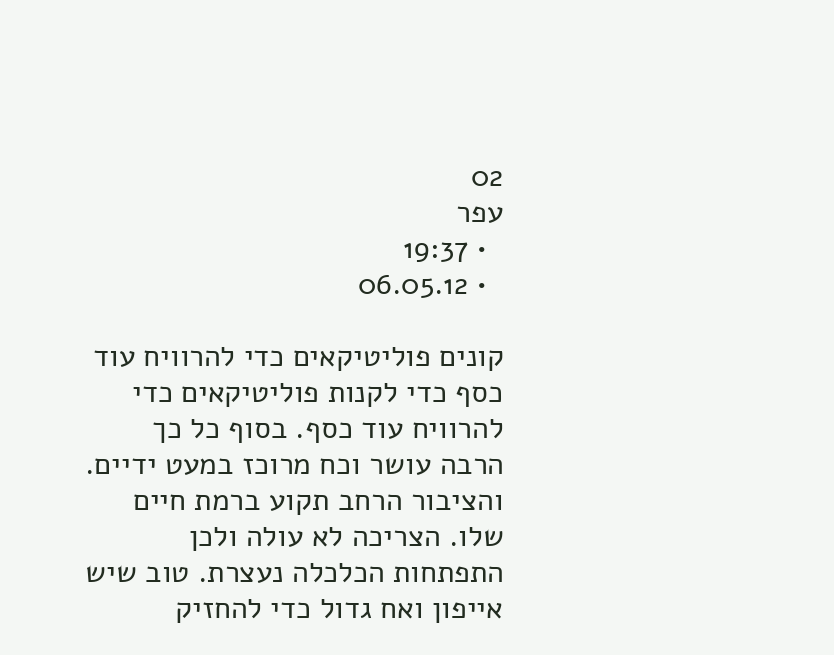02
עפר
  • 19:37
  • 06.05.12

קונים פוליטיקאים כדי להרוויח עוד כסף כדי לקנות פוליטיקאים כדי להרוויח עוד כסף. בסוף כל כך הרבה עושר וכח מרוכז במעט ידיים. והציבור הרחב תקוע ברמת חיים שלו. הצריכה לא עולה ולכן התפתחות הכלכלה נעצרת. טוב שיש אייפון ואח גדול כדי להחזיק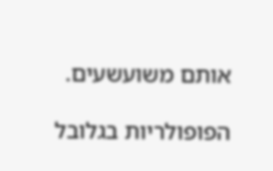אותם משועשעים.

הפופולריות בגלובל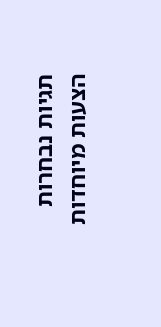תגיות נבחרות
הצעות מיוחדות